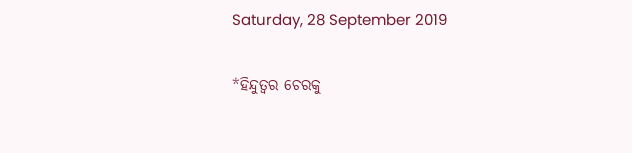Saturday, 28 September 2019

*ହିନ୍ଦୁତ୍ୱର ଚେରକୁ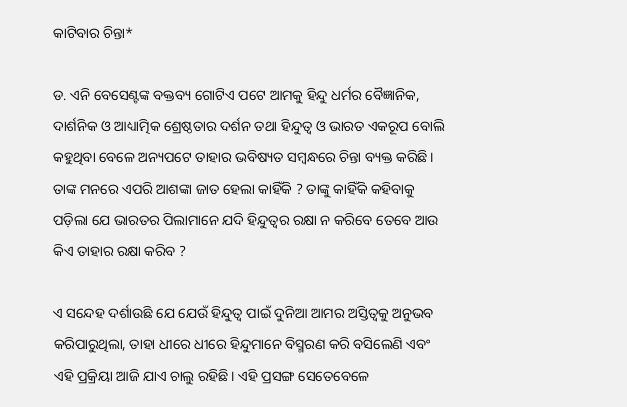କାଟିବାର ଚିନ୍ତା*

ଡ. ଏନି ବେସେଣ୍ଟଙ୍କ ବକ୍ତବ୍ୟ ଗୋଟିଏ ପଟେ ଆମକୁ ହିନ୍ଦୁ ଧର୍ମର ବୈଜ୍ଞାନିକ, ଦାର୍ଶନିକ ଓ ଆଧ୍ୟାତ୍ମିକ ଶ୍ରେଷ୍ଠତାର ଦର୍ଶନ ତଥା ହିନ୍ଦୁତ୍ୱ ଓ ଭାରତ ଏକରୂପ ବୋଲି କହୁଥିବା ବେଳେ ଅନ୍ୟପଟେ ତାହାର ଭବିଷ୍ୟତ ସମ୍ବନ୍ଧରେ ଚିନ୍ତା ବ୍ୟକ୍ତ କରିଛି। ତାଙ୍କ ମନରେ ଏପରି ଆଶଙ୍କା ଜାତ ହେଲା କାହିଁକି ? ତାଙ୍କୁ କାହିଁକି କହିବାକୁ ପଡ଼ିଲା ଯେ ଭାରତର ପିଲାମାନେ ଯଦି ହିନ୍ଦୁତ୍ୱର ରକ୍ଷା ନ କରିବେ ତେବେ ଆଉ କିଏ ତାହାର ରକ୍ଷା କରିବ ?

ଏ ସନ୍ଦେହ ଦର୍ଶାଉଛି ଯେ ଯେଉଁ ହିନ୍ଦୁତ୍ୱ ପାଇଁ ଦୁନିଆ ଆମର ଅସ୍ତିତ୍ୱକୁ ଅନୁଭବ କରିପାରୁଥିଲା, ତାହା ଧୀରେ ଧୀରେ ହିନ୍ଦୁମାନେ ବିସ୍ମରଣ କରି ବସିଲେଣି ଏବଂ ଏହି ପ୍ରକ୍ରିୟା ଆଜି ଯାଏ ଚାଲୁ ରହିଛି। ଏହି ପ୍ରସଙ୍ଗ ସେତେବେଳେ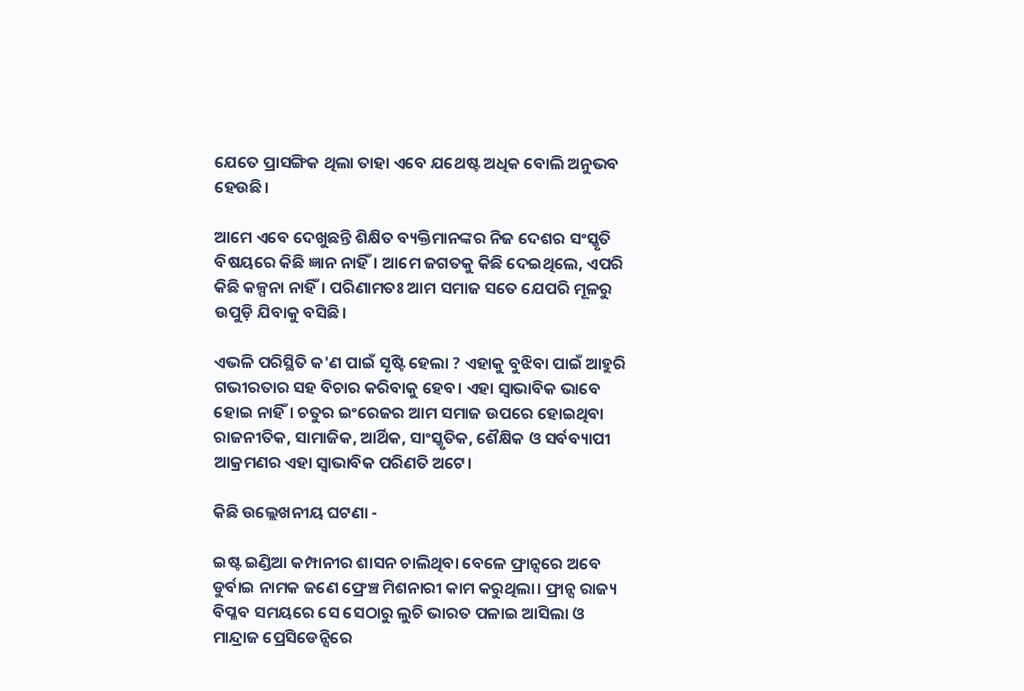ଯେତେ ପ୍ରାସଙ୍ଗିକ ଥିଲା ତାହା ଏବେ ଯଥେଷ୍ଟ ଅଧିକ ବୋଲି ଅନୁଭବ ହେଉଛି।

ଆମେ ଏବେ ଦେଖୁଛନ୍ତି ଶିକ୍ଷିତ ବ୍ୟକ୍ତିମାନଙ୍କର ନିଜ ଦେଶର ସଂସ୍କୃତି ବିଷୟରେ କିଛି ଜ୍ଞାନ ନାହିଁ। ଆମେ ଜଗତକୁ କିଛି ଦେଇଥିଲେ, ଏପରି କିଛି କଳ୍ପନା ନାହିଁ। ପରିଣାମତଃ ଆମ ସମାଜ ସତେ ଯେପରି ମୂଳରୁ ଉପୁଡ଼ି ଯିବାକୁ ବସିଛି।

ଏଭଳି ପରିସ୍ଥିତି କ'ଣ ପାଇଁ ସୃଷ୍ଟି ହେଲା ? ଏହାକୁ ବୁଝିବା ପାଇଁ ଆହୁରି ଗଭୀରତାର ସହ ବିଚାର କରିବାକୁ ହେବ। ଏହା ସ୍ୱାଭାବିକ ଭାବେ ହୋଇ ନାହିଁ। ଚତୁର ଇଂରେଜର ଆମ ସମାଜ ଉପରେ ହୋଇଥିବା ରାଜନୀତିକ, ସାମାଜିକ, ଆର୍ଥିକ, ସାଂସ୍କୃତିକ, ଶୈକ୍ଷିକ ଓ ସର୍ବବ୍ୟାପୀ ଆକ୍ରମଣର ଏହା ସ୍ୱାଭାବିକ ପରିଣତି ଅଟେ।

କିଛି ଉଲ୍ଲେଖନୀୟ ଘଟଣା -

ଇଷ୍ଟ ଇଣ୍ଡିଆ କମ୍ପାନୀର ଶାସନ ଚାଲିଥିବା ବେଳେ ଫ୍ରାନ୍ସରେ ଅବେ ଡୁର୍ବାଇ ନାମକ ଜଣେ ଫ୍ରେଞ୍ଚ ମିଶନାରୀ କାମ କରୁଥିଲା। ଫ୍ରାନ୍ସ ରାଜ୍ୟ ବିପ୍ଳବ ସମୟରେ ସେ ସେଠାରୁ ଲୁଚି ଭାରତ ପଳାଇ ଆସିଲା ଓ ମାନ୍ଦ୍ରାଜ ପ୍ରେସିଡେନ୍ସିରେ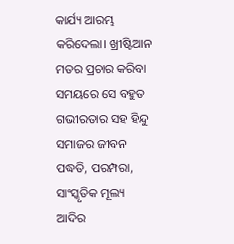କାର୍ଯ୍ୟ ଆରମ୍ଭ କରିଦେଲା। ଖ୍ରୀଷ୍ଟିଆନ ମତର ପ୍ରଚାର କରିବା ସମୟରେ ସେ ବହୁତ ଗଭୀରତାର ସହ ହିନ୍ଦୁ ସମାଜର ଜୀବନ ପଦ୍ଧତି, ପରମ୍ପରା, ସାଂସ୍କୃତିକ ମୂଲ୍ୟ ଆଦିର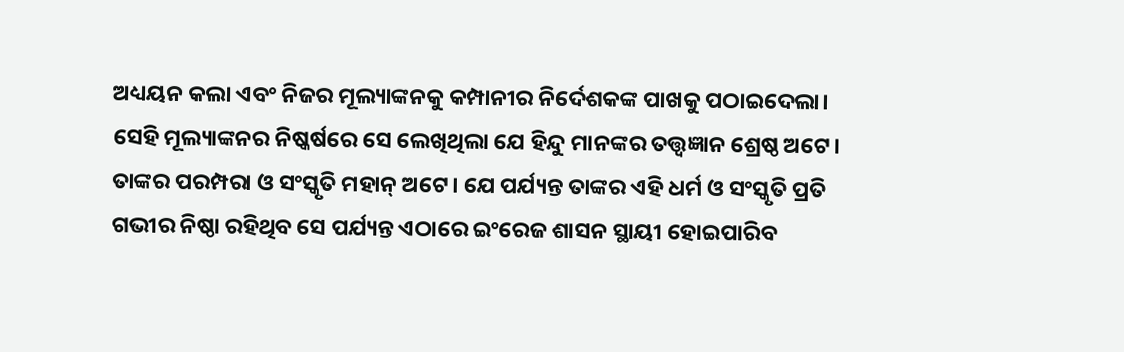ଅଧ୍ୟୟନ କଲା ଏବଂ ନିଜର ମୂଲ୍ୟାଙ୍କନକୁ କମ୍ପାନୀର ନିର୍ଦେଶକଙ୍କ ପାଖକୁ ପଠାଇଦେଲା। ସେହି ମୂଲ୍ୟାଙ୍କନର ନିଷ୍କର୍ଷରେ ସେ ଲେଖିଥିଲା ଯେ ହିନ୍ଦୁ ମାନଙ୍କର ତତ୍ତ୍ୱଜ୍ଞାନ ଶ୍ରେଷ୍ଠ ଅଟେ। ତାଙ୍କର ପରମ୍ପରା ଓ ସଂସ୍କୃତି ମହାନ୍ ଅଟେ। ଯେ ପର୍ଯ୍ୟନ୍ତ ତାଙ୍କର ଏହି ଧର୍ମ ଓ ସଂସ୍କୃତି ପ୍ରତି ଗଭୀର ନିଷ୍ଠା ରହିଥିବ ସେ ପର୍ଯ୍ୟନ୍ତ ଏଠାରେ ଇଂରେଜ ଶାସନ ସ୍ଥାୟୀ ହୋଇପାରିବ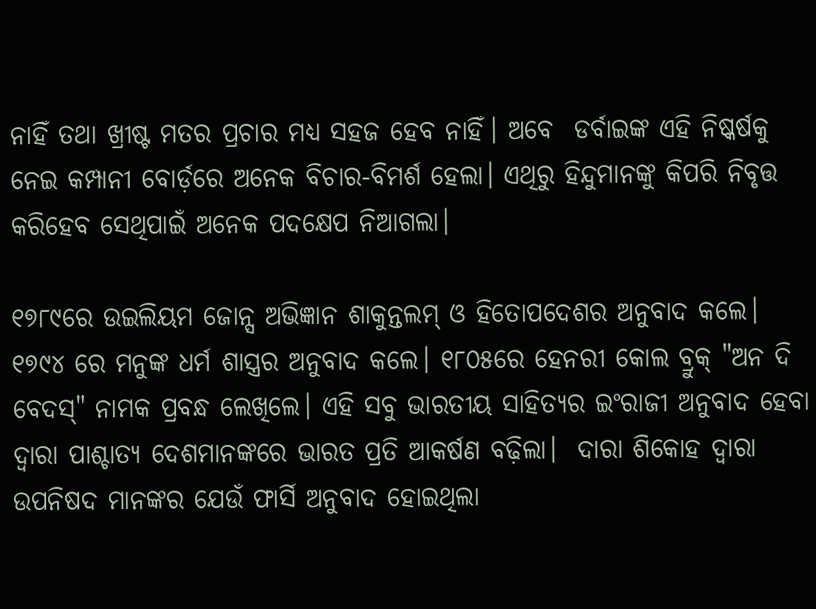ନାହିଁ ତଥା ଖ୍ରୀଷ୍ଟ ମତର ପ୍ରଚାର ମଧ୍ୟ ସହଜ ହେବ ନାହିଁ। ଅବେ  ଡର୍ବାଇଙ୍କ ଏହି ନିଷ୍କର୍ଷକୁ ନେଇ କମ୍ପାନୀ ବୋର୍ଡ଼ରେ ଅନେକ ବିଚାର-ବିମର୍ଶ ହେଲା। ଏଥିରୁ ହିନ୍ଦୁମାନଙ୍କୁ କିପରି ନିବୃତ୍ତ କରିହେବ ସେଥିପାଇଁ ଅନେକ ପଦକ୍ଷେପ ନିଆଗଲା।

୧୭୮୯ରେ ଉଇଲିୟମ ଜୋନ୍ସ ଅଭିଜ୍ଞାନ ଶାକୁନ୍ତଲମ୍ ଓ ହିତୋପଦେଶର ଅନୁବାଦ କଲେ। ୧୭୯୪ ରେ ମନୁଙ୍କ ଧର୍ମ ଶାସ୍ତ୍ରର ଅନୁବାଦ କଲେ। ୧୮୦୫ରେ ହେନରୀ କୋଲ ବ୍ରୁକ୍ "ଅନ ଦି ବେଦସ୍" ନାମକ ପ୍ରବନ୍ଧ ଲେଖିଲେ। ଏହି ସବୁ ଭାରତୀୟ ସାହିତ୍ୟର ଇଂରାଜୀ ଅନୁବାଦ ହେବା ଦ୍ୱାରା ପାଶ୍ଚାତ୍ୟ ଦେଶମାନଙ୍କରେ ଭାରତ ପ୍ରତି ଆକର୍ଷଣ ବଢ଼ିଲା।  ଦାରା ଶିକୋହ ଦ୍ୱାରା ଉପନିଷଦ ମାନଙ୍କର ଯେଉଁ ଫାର୍ସି ଅନୁବାଦ ହୋଇଥିଲା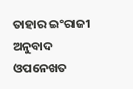ତାହାର ଇଂରାଜୀ ଅନୁବାଦ ଓପନେଖତ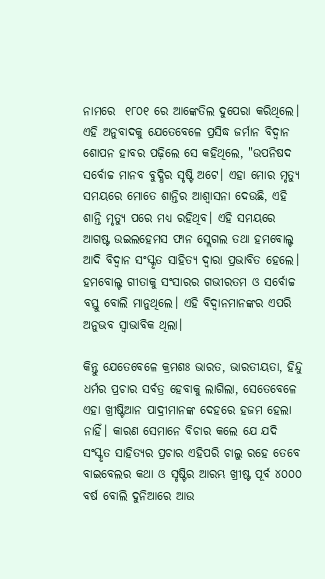ନାମରେ  ୧୮୦୧ ରେ ଆଙ୍କେତିଲ ଦୁପେରା କରିଥିଲେ। ଏହି ଅନୁବାଦକୁ ଯେତେବେଳେ ପ୍ରସିଦ୍ଧ ଜର୍ମାନ ବିଦ୍ୱାନ ଶୋପନ ହାବର ପଢ଼ିଲେ ସେ କହିଥିଲେ, "ଉପନିଷଦ ସର୍ବୋଚ୍ଚ ମାନବ ବୁଦ୍ଧିର ସୃଷ୍ଟି ଅଟେ। ଏହା ମୋର ମୃତ୍ୟୁ ସମୟରେ ମୋତେ ଶାନ୍ତିର ଆଶ୍ୱାସନା ଦେଉଛି, ଏହି ଶାନ୍ତି ମୃତ୍ୟୁ ପରେ ମଧ୍ୟ ରହିଥିବ। ଏହି ସମୟରେ ଆଗଷ୍ଟ ଉଇଲହେମସ ଫାନ ସ୍ଲେଗଲ ତଥା ହମବୋଲ୍ଟ ଆଦି ବିଦ୍ୱାନ ସଂସ୍କୃତ ସାହିତ୍ୟ ଦ୍ୱାରା ପ୍ରଭାବିତ ହେଲେ। ହମବୋଲ୍ଟ ଗୀତାକୁ ସଂସାରର ଗଭୀରତମ ଓ ସର୍ବୋଚ୍ଚ ବସ୍ତୁ ବୋଲି ମାନୁଥିଲେ। ଏହି ବିଦ୍ୱାନମାନଙ୍କର ଏପରି ଅନୁଭବ ସ୍ୱାଭାବିକ ଥିଲା।

କିନ୍ତୁ ଯେତେବେଳେ କ୍ରମଶଃ ଭାରତ, ଭାରତୀୟତା, ହିନ୍ଦୁ ଧର୍ମର ପ୍ରଚାର ସର୍ବତ୍ର ହେବାକୁ ଲାଗିଲା, ସେତେବେଳେ ଏହା ଖ୍ରୀଷ୍ଟିଆନ ପାଦ୍ରୀମାନଙ୍କ ଦେହରେ ହଜମ ହେଲା ନାହିଁ। କାରଣ ସେମାନେ ବିଚାର କଲେ ଯେ ଯଦି ସଂସ୍କୃତ ସାହିତ୍ୟର ପ୍ରଚାର ଏହିପରି ଚାଲୁ ରହେ ତେବେ ବାଇବେଲର କଥା ଓ ସୃଷ୍ଟିର ଆରମ୍ଭ ଖ୍ରୀଷ୍ଟ ପୂର୍ବ ୪୦୦୦ ବର୍ଷ ବୋଲି ଦୁନିଆରେ ଆଉ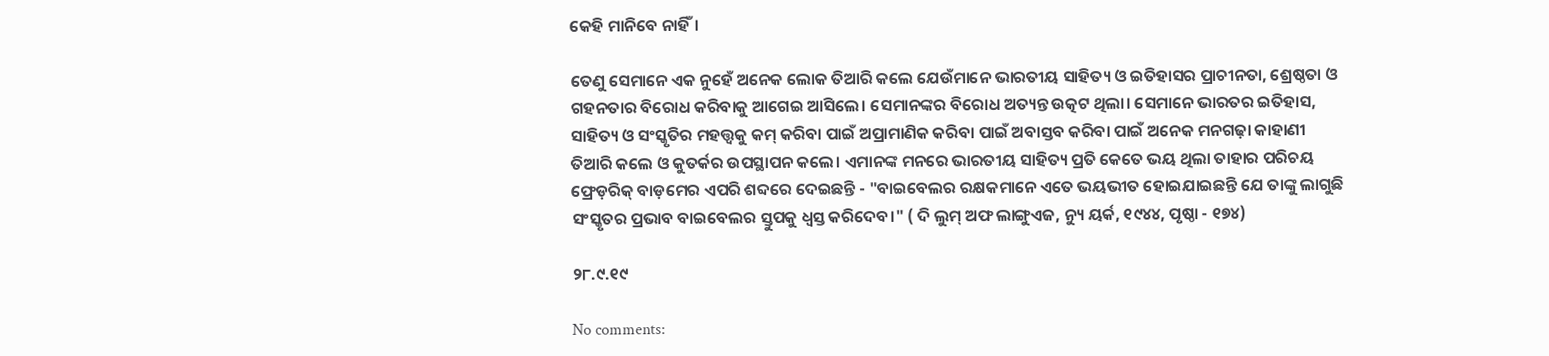କେହି ମାନିବେ ନାହିଁ।

ତେଣୁ ସେମାନେ ଏକ ନୁହେଁ ଅନେକ ଲୋକ ତିଆରି କଲେ ଯେଉଁମାନେ ଭାରତୀୟ ସାହିତ୍ୟ ଓ ଇତିହାସର ପ୍ରାଚୀନତା, ଶ୍ରେଷ୍ଠତା ଓ ଗହନତାର ବିରୋଧ କରିବାକୁ ଆଗେଇ ଆସିଲେ। ସେମାନଙ୍କର ବିରୋଧ ଅତ୍ୟନ୍ତ ଉତ୍କଟ ଥିଲା। ସେମାନେ ଭାରତର ଇତିହାସ, ସାହିତ୍ୟ ଓ ସଂସ୍କୃତିର ମହତ୍ତ୍ୱକୁ କମ୍ କରିବା ପାଇଁ ଅପ୍ରାମାଣିକ କରିବା ପାଇଁ ଅବାସ୍ତବ କରିବା ପାଇଁ ଅନେକ ମନଗଢ଼ା କାହାଣୀ ତିଆରି କଲେ ଓ କୁତର୍କର ଉପସ୍ଥାପନ କଲେ। ଏମାନଙ୍କ ମନରେ ଭାରତୀୟ ସାହିତ୍ୟ ପ୍ରତି କେତେ ଭୟ ଥିଲା ତାହାର ପରିଚୟ ଫ୍ରେଡ଼ରିକ୍ ବାଡ଼ମେର ଏପରି ଶବ୍ଦରେ ଦେଇଛନ୍ତି - "ବାଇବେଲର ରକ୍ଷକମାନେ ଏତେ ଭୟଭୀତ ହୋଇଯାଇଛନ୍ତି ଯେ ତାଙ୍କୁ ଲାଗୁଛି ସଂସ୍କୃତର ପ୍ରଭାବ ବାଇବେଲର ସ୍ତୁପକୁ ଧ୍ୱସ୍ତ କରିଦେବ।" ( ଦି ଲୁମ୍ ଅଫ ଲାଙ୍ଗୁଏଜ, ନ୍ୟୁ ୟର୍କ, ୧୯୪୪, ପୃଷ୍ଠା - ୧୭୪)

୨୮.୯.୧୯

No comments: